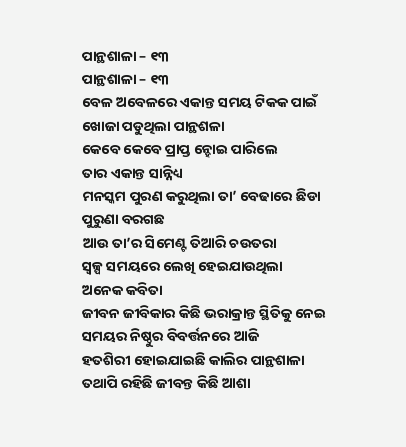ପାନ୍ଥଶାଳା – ୧୩
ପାନ୍ଥଶାଳା – ୧୩
ବେଳ ଅବେଳରେ ଏକାନ୍ତ ସମୟ ଟିକକ ପାଇଁ
ଖୋଜା ପଡୁଥିଲା ପାନ୍ଥଶଳା
କେବେ କେବେ ପ୍ରାପ୍ତ ନ୍ହୋଇ ପାରିଲେ
ତାର ଏକାନ୍ତ ସାନ୍ନିଧ୍ୟ
ମନସ୍କମ ପୁରଣ କରୁଥିଲା ତା’ ବେଢାରେ ଛିଡା
ପୁରୁଣା ବରଗଛ
ଆଉ ତା’ର ସିମେଣ୍ଟ ତିଆରି ଚଉତରା
ସ୍ବଳ୍ପ ସମୟରେ ଲେଖି ହେଇଯାଉଥିଲା
ଅନେକ କବିତା
ଜୀବନ ଜୀବିକାର କିଛି ଭରାକ୍ରାନ୍ତ ସ୍ଥିତିକୁ ନେଇ
ସମୟର ନିଷ୍ଠୁର ବିବର୍ତ୍ତନରେ ଆଜି
ହତଶିରୀ ହୋଇଯାଇଛି କାଲିର ପାନ୍ଥଶାଳା
ତଥାପି ରହିଛି ଜୀବନ୍ତ କିଛି ଆଶା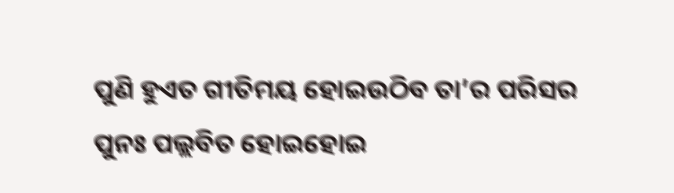ପୁଣି ହୁଏତ ଗୀତିମୟ ହୋଇଉଠିବ ତା’ର ପରିସର
ପୁନଃ ପଲ୍ଲବିତ ହୋଇହୋଇ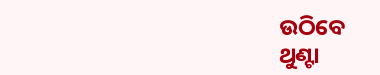ଉଠିବେ
ଥୁଣ୍ଟା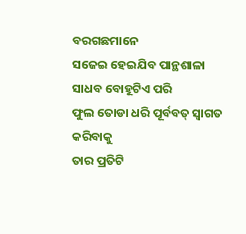ବରଗଛମାନେ
ସଜେଇ ହେଇଯିବ ପାନ୍ଥଶାଳା
ସାଧବ ବୋହୂଟିଏ ପରି
ଫୁଲ ତୋଡା ଧରି ପୂର୍ବବତ୍ ସ୍ବାଗତ କରିବାକୁ
ତାର ପ୍ରତିଟି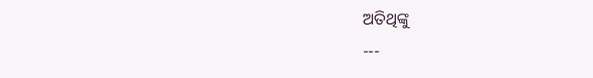ଅତିଥିଙ୍କୁ
---